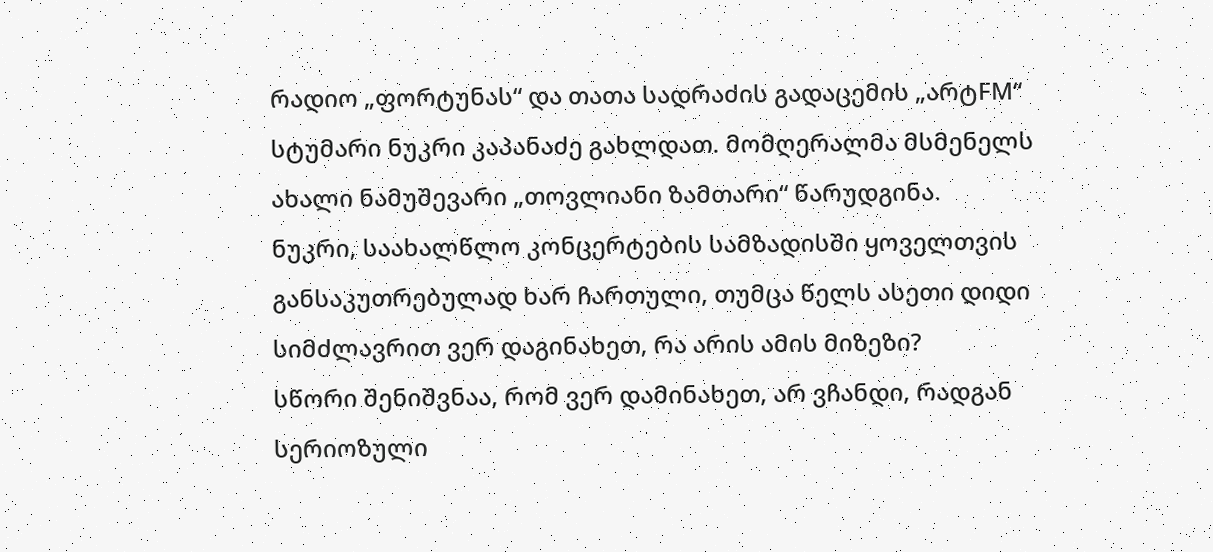რადიო „ფორტუნას“ და თათა სადრაძის გადაცემის „არტFM“ სტუმარი ნუკრი კაპანაძე გახლდათ. მომღერალმა მსმენელს ახალი ნამუშევარი „თოვლიანი ზამთარი“ წარუდგინა.
ნუკრი, საახალწლო კონცერტების სამზადისში ყოველთვის განსაკუთრებულად ხარ ჩართული, თუმცა წელს ასეთი დიდი სიმძლავრით ვერ დაგინახეთ, რა არის ამის მიზეზი?
სწორი შენიშვნაა, რომ ვერ დამინახეთ, არ ვჩანდი, რადგან სერიოზული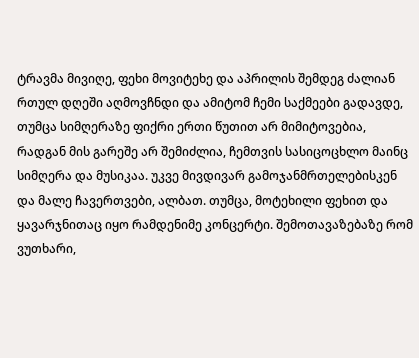ტრავმა მივიღე, ფეხი მოვიტეხე და აპრილის შემდეგ ძალიან რთულ დღეში აღმოვჩნდი და ამიტომ ჩემი საქმეები გადავდე, თუმცა სიმღერაზე ფიქრი ერთი წუთით არ მიმიტოვებია, რადგან მის გარეშე არ შემიძლია, ჩემთვის სასიცოცხლო მაინც სიმღერა და მუსიკაა. უკვე მივდივარ გამოჯანმრთელებისკენ და მალე ჩავერთვები, ალბათ. თუმცა, მოტეხილი ფეხით და ყავარჯნითაც იყო რამდენიმე კონცერტი. შემოთავაზებაზე რომ ვუთხარი,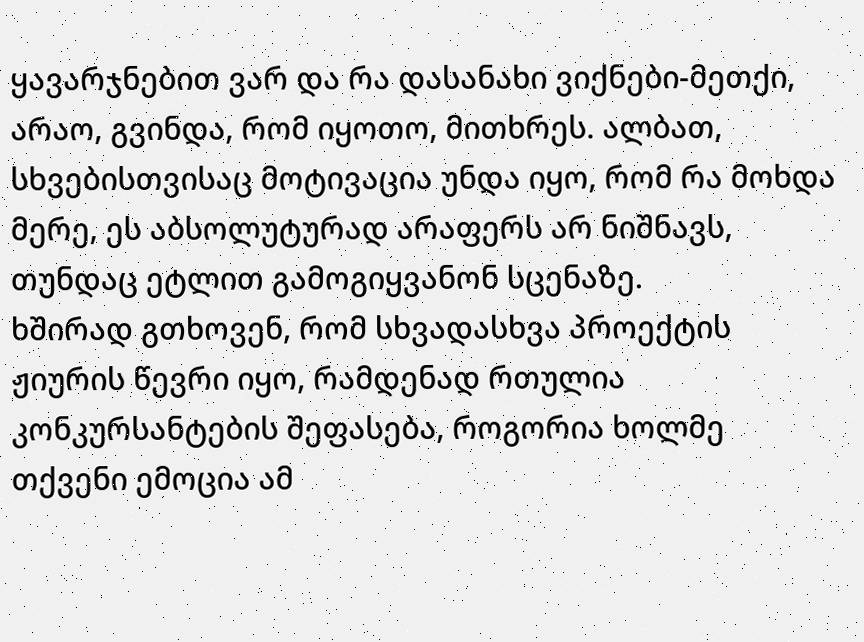ყავარჯნებით ვარ და რა დასანახი ვიქნები-მეთქი, არაო, გვინდა, რომ იყოთო, მითხრეს. ალბათ, სხვებისთვისაც მოტივაცია უნდა იყო, რომ რა მოხდა მერე, ეს აბსოლუტურად არაფერს არ ნიშნავს, თუნდაც ეტლით გამოგიყვანონ სცენაზე.
ხშირად გთხოვენ, რომ სხვადასხვა პროექტის ჟიურის წევრი იყო, რამდენად რთულია კონკურსანტების შეფასება, როგორია ხოლმე თქვენი ემოცია ამ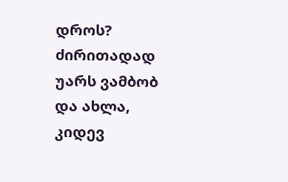დროს?
ძირითადად უარს ვამბობ და ახლა, კიდევ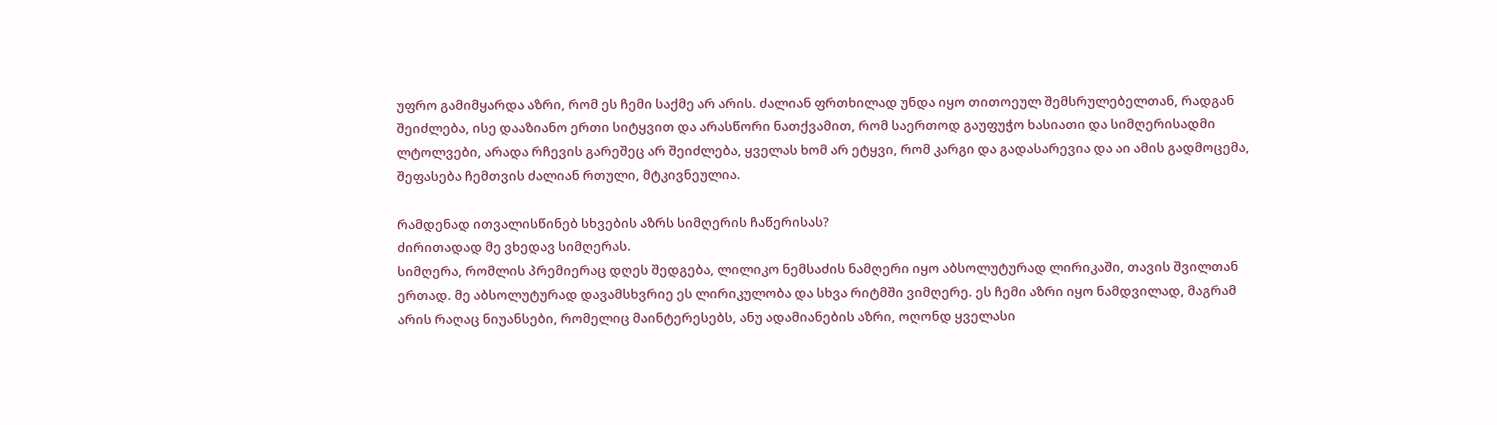უფრო გამიმყარდა აზრი, რომ ეს ჩემი საქმე არ არის. ძალიან ფრთხილად უნდა იყო თითოეულ შემსრულებელთან, რადგან შეიძლება, ისე დააზიანო ერთი სიტყვით და არასწორი ნათქვამით, რომ საერთოდ გაუფუჭო ხასიათი და სიმღერისადმი ლტოლვები, არადა რჩევის გარეშეც არ შეიძლება, ყველას ხომ არ ეტყვი, რომ კარგი და გადასარევია და აი ამის გადმოცემა, შეფასება ჩემთვის ძალიან რთული, მტკივნეულია.

რამდენად ითვალისწინებ სხვების აზრს სიმღერის ჩაწერისას?
ძირითადად მე ვხედავ სიმღერას.
სიმღერა, რომლის პრემიერაც დღეს შედგება, ლილიკო ნემსაძის ნამღერი იყო აბსოლუტურად ლირიკაში, თავის შვილთან ერთად. მე აბსოლუტურად დავამსხვრიე ეს ლირიკულობა და სხვა რიტმში ვიმღერე. ეს ჩემი აზრი იყო ნამდვილად, მაგრამ არის რაღაც ნიუანსები, რომელიც მაინტერესებს, ანუ ადამიანების აზრი, ოღონდ ყველასი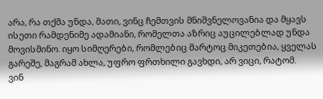არა, რა თქმა უნდა, მათი, ვინც ჩემთვის მნიშვნელოვანია და მყავს ისეთი რამდენიმე ადამიანი, რომელთა აზრიც აუცილებლად უნდა მოვისმინო. იყო სიმღერები, რომლებიც მარტოც მიკეთებია, ყველას გარეშე, მაგრამ ახლა, უფრო ფრთხილი გავხდი, არ ვიცი, რატომ.
ვინ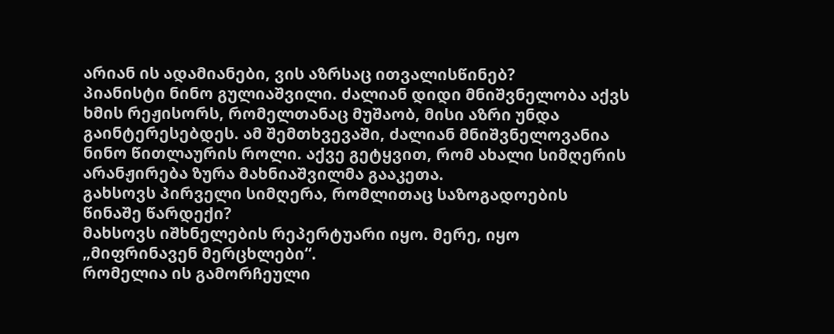არიან ის ადამიანები, ვის აზრსაც ითვალისწინებ?
პიანისტი ნინო გულიაშვილი. ძალიან დიდი მნიშვნელობა აქვს ხმის რეჟისორს, რომელთანაც მუშაობ, მისი აზრი უნდა გაინტერესებდეს. ამ შემთხვევაში, ძალიან მნიშვნელოვანია ნინო წითლაურის როლი. აქვე გეტყვით, რომ ახალი სიმღერის არანჟირება ზურა მახნიაშვილმა გააკეთა.
გახსოვს პირველი სიმღერა, რომლითაც საზოგადოების წინაშე წარდექი?
მახსოვს იშხნელების რეპერტუარი იყო. მერე, იყო „მიფრინავენ მერცხლები“.
რომელია ის გამორჩეული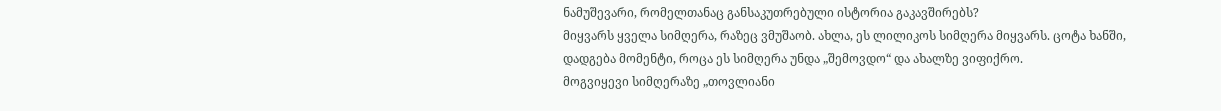ნამუშევარი, რომელთანაც განსაკუთრებული ისტორია გაკავშირებს?
მიყვარს ყველა სიმღერა, რაზეც ვმუშაობ. ახლა, ეს ლილიკოს სიმღერა მიყვარს. ცოტა ხანში, დადგება მომენტი, როცა ეს სიმღერა უნდა „შემოვდო“ და ახალზე ვიფიქრო.
მოგვიყევი სიმღერაზე „თოვლიანი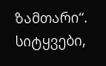ზამთარი“.
სიტყვები,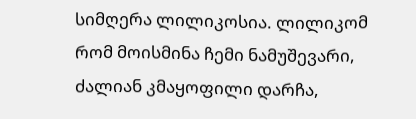სიმღერა ლილიკოსია. ლილიკომ რომ მოისმინა ჩემი ნამუშევარი, ძალიან კმაყოფილი დარჩა,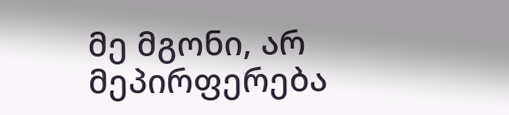მე მგონი, არ მეპირფერება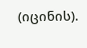(იცინის).